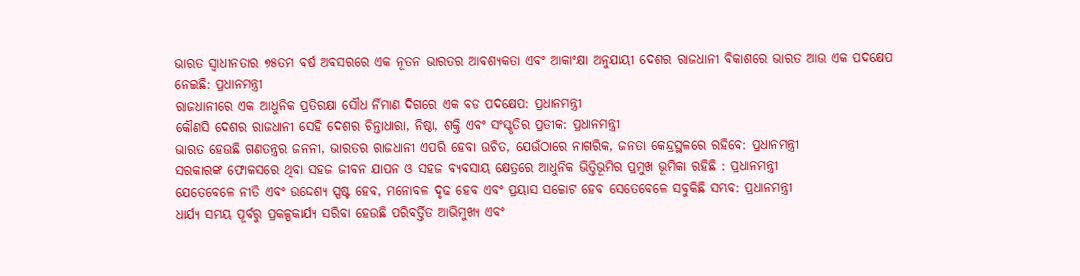ଭାରତ ସ୍ୱାଧୀନତାର ୭୫ତମ ବର୍ଷ ଅବସରରେ ଏକ ନୂତନ ଭାରତର ଆବଶ୍ୟକତା ଏବଂ ଆକାଂକ୍ଷା ଅନୁଯାୟୀ ଦେଶର ରାଜଧାନୀ ବିକାଶରେ ଭାରତ ଆଉ ଏକ ପଦକ୍ଷେପ ନେଇଛି: ପ୍ରଧାନମନ୍ତ୍ରୀ
ରାଜଧାନୀରେ ଏକ ଆଧୁନିକ ପ୍ରତିରକ୍ଷା ସୌଧ ର୍ନିମାଣ ଦିଗରେ ଏକ ବଡ ପଦକ୍ଷେପ: ପ୍ରଧାନମନ୍ତ୍ରୀ
କୌଣସି ଦେଶର ରାଜଧାନୀ ସେହି ଦେଶର ଚିନ୍ତାଧାରା, ନିଷ୍ଠା, ଶକ୍ତି ଏବଂ ସଂସ୍କୃତିର ପ୍ରତୀକ: ପ୍ରଧାନମନ୍ତ୍ରୀ
ଭାରତ ହେଉଛି ଗଣତନ୍ତ୍ରର ଜନନୀ, ଭାରତର ରାଜଧାନୀ ଏପରି ହେବା ଉଚିତ, ଯେଉଁଠାରେ ନାଗରିକ, ଜନତା କେନ୍ଦ୍ରସ୍ଥଳରେ ରହିବେ: ପ୍ରଧାନମନ୍ତ୍ରୀ
ସରକାରଙ୍କ ଫୋକସରେ ଥିବା ସହଜ ଜୀବନ ଯାପନ ଓ ସହଜ ବ୍ୟବସାୟ କ୍ଷେତ୍ରରେ ଆଧୁନିକ ଭିତ୍ତିଭୂମିର ପ୍ରମୁଖ ଭୂମିକା ରହିଛି : ପ୍ରଧାନମନ୍ତ୍ରୀ
ଯେତେବେଳେ ନୀତି ଏବଂ ଉଦ୍ଦେଶ୍ୟ ସ୍ପଷ୍ଟ ହେବ, ମନୋବଳ ଦୃଢ ହେବ ଏବଂ ପ୍ରୟାସ ସଚ୍ଚୋଟ ହେବ ସେତେବେଳେ ସବୁକିଛି ସମ୍ଭବ: ପ୍ରଧାନମନ୍ତ୍ରୀ
ଧାର୍ଯ୍ୟ ସମୟ ପୂର୍ବରୁ ପ୍ରକଳ୍ପକାର୍ଯ୍ୟ ସରିବା ହେଉଛି ପରିବର୍ତ୍ତିତ ଆଭିମୁଖ୍ୟ ଏବଂ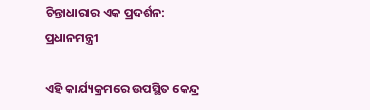ଚିନ୍ତାଧାରାର ଏକ ପ୍ରଦର୍ଶନ: ପ୍ରଧାନମନ୍ତ୍ରୀ

ଏହି କାର୍ଯ୍ୟକ୍ରମରେ ଉପସ୍ଥିତ କେନ୍ଦ୍ର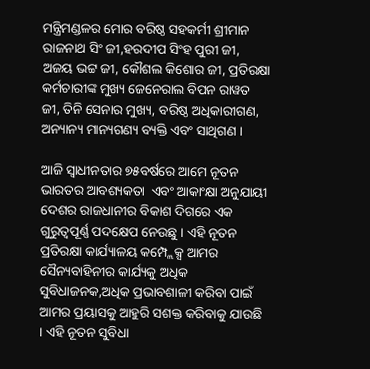ମନ୍ତ୍ରିମଣ୍ଡଳର ମୋର ବରିଷ୍ଠ ସହକର୍ମୀ ଶ୍ରୀମାନ ରାଜନାଥ ସିଂ ଜୀ,ହରଦୀପ ସିଂହ ପୁରୀ ଜୀ, ଅଜୟ ଭଟ୍ଟ ଜୀ, କୌଶଲ କିଶୋର ଜୀ, ପ୍ରତିରକ୍ଷା କର୍ମଚାରୀଙ୍କ ମୁଖ୍ୟ ଜେନେରାଲ ବିପନ ରାୱତ ଜୀ, ତିନି ସେନାର ମୁଖ୍ୟ, ବରିଷ୍ଠ ଅଧିକାରୀଗଣ, ଅନ୍ୟାନ୍ୟ ମାନ୍ୟଗଣ୍ୟ ବ୍ୟକ୍ତି ଏବଂ ସାଥିଗଣ ।

ଆଜି ସ୍ୱାଧୀନତାର ୭୫ବର୍ଷରେ ଆମେ ନୂତନ ଭାରତର ଆବଶ୍ୟକତା  ଏବଂ ଆକାଂକ୍ଷା ଅନୁଯାୟୀ ଦେଶର ରାଜଧାନୀର ବିକାଶ ଦିଗରେ ଏକ ଗୁରୁତ୍ୱପୂର୍ଣ୍ଣ ପଦକ୍ଷେପ ନେଉଛୁ । ଏହି ନୂତନ ପ୍ରତିରକ୍ଷା କାର୍ଯ୍ୟାଳୟ କମ୍ପ୍ଲେକ୍ସ ଆମର ସୈନ୍ୟବାହିନୀର କାର୍ଯ୍ୟକୁ ଅଧିକ ସୁବିଧାଜନକ,ଅଧିକ ପ୍ରଭାବଶାଳୀ କରିବା ପାଇଁ ଆମର ପ୍ରୟାସକୁ ଆହୁରି ସଶକ୍ତ କରିବାକୁ ଯାଉଛି । ଏହି ନୂତନ ସୁବିଧା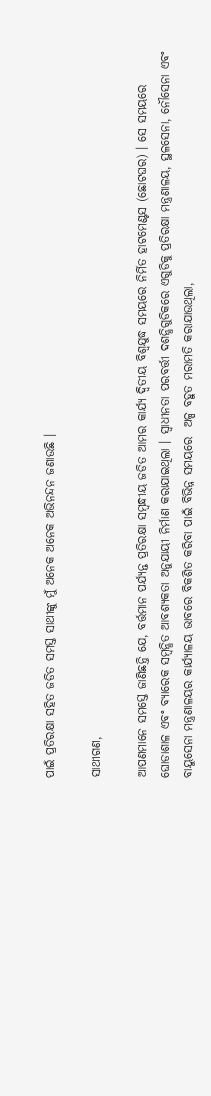ପାଇଁ ପ୍ରତିରକ୍ଷା ସହିତ ଜଡିତ ସମସ୍ତ ସାଥୀଙ୍କୁ ମୁଁ ଅନେକ ଅନେକ ଅଭିନନ୍ଦନ ଜଣାଉଛି ।

ସାଥୀଗଣ,

ଆପଣମାନେ ସମସ୍ତେ ଜାଣିଛନ୍ତି ଯେ, ବର୍ତ୍ତମାନ ପର୍ଯ୍ୟନ୍ତ ପ୍ରତିରକ୍ଷା ସମ୍ବନ୍ଧୀୟ ଜଡିତ ଆମର କାର୍ଯ୍ୟ ଦ୍ୱିତୀୟ ବିଶ୍ୱଯୁଦ୍ଧ ସମୟରେ ନିର୍ମିତ ହାଟମେଣ୍ଟସ (ଛୋଟଘର) । ସେ ସମୟରେ ଘୋଡାଶାଳ ଏବଂ ବ୍ୟାରେକ ସମ୍ବନ୍ଧିତ ଆବଶ୍ୟକତା ଅନୁଯାୟୀ ନିର୍ମାଣ କରାଯାଇଥିଲା । ସ୍ୱାଧୀନତା ପରବର୍ତ୍ତୀ ଦଶନ୍ଧିଗୁଡିକରେ ଏଗୁଡିକୁ ପ୍ରତିରକ୍ଷା ମନ୍ତ୍ରଣାଳୟ, ସ୍ଥଳସେନା, ନୌସେନା ଏବଂ ବାୟୁସେନା ମନ୍ତ୍ରଣାଳୟର କାର୍ଯ୍ୟାଳୟ ଭାବରେ ବିକଶିତ କରିବା ପାଇଁ ବିଭିନ୍ନ ସମୟରେ  ଅଳ୍ପ ବହୁତ ମରାମତି କରାଯାଉଥିଲା,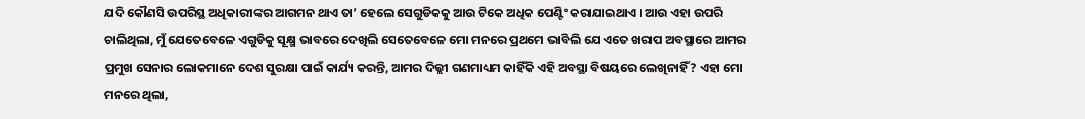ଯଦି କୌଣସି ଉପରିସ୍ଥ ଅଧିକାରୀଙ୍କର ଆଗମନ ଥାଏ ତା’ ହେଲେ ସେଗୁଡିକକୁ ଆଉ ଟିକେ ଅଧିକ ପେଣ୍ଟିଂ କରାଯାଇଥାଏ । ଆଉ ଏହା ଉପରି ଚାଲିଥିଲା, ମୁଁ ଯେତେବେଳେ ଏଗୁଡିକୁ ସୂକ୍ଷ୍ମ ଭାବରେ ଦେଖିଲି ସେତେବେଳେ ମୋ ମନରେ ପ୍ରଥମେ ଭାବିଲି ଯେ ଏତେ ଖରାପ ଅବସ୍ଥାରେ ଆମର ପ୍ରମୁଖ ସେନାର ଲୋକମାନେ ଦେଶ ସୁରକ୍ଷା ପାଇଁ କାର୍ଯ୍ୟ କରନ୍ତି, ଆମର ଦିଲ୍ଲୀ ଗଣମାଧ୍ୟମ କାହିଁକି ଏହି ଅବସ୍ଥା ବିଷୟରେ ଲେଖିନାହିଁ ? ଏହା ମୋ ମନରେ ଥିଲା,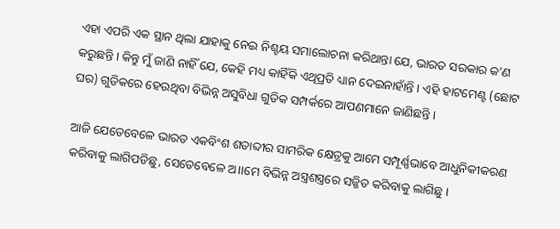ଏହା ଏପରି ଏକ ସ୍ଥାନ ଥିଲା ଯାହାକୁ ନେଇ ନିଶ୍ଚୟ ସମାଲୋଚନା କରିଥାନ୍ତା ଯେ, ଭାରତ ସରକାର କ’ଣ କରୁଛନ୍ତି । କିନ୍ତୁ ମୁଁ ଜାଣି ନାହିଁ ଯେ, କେହି ମଧ୍ୟ କାହିଁକି ଏଥିପ୍ରତି ଧ୍ୟାନ ଦେଇନାହାଁନ୍ତି । ଏହି ହାଟମେଣ୍ଟ (ଛୋଟ ଘର) ଗୁଡିକରେ ହେଉଥିବା ବିଭିନ୍ନ ଅସୁବିଧା ଗୁଡିକ ସମ୍ପର୍କରେ ଆପଣମାନେ ଜାଣିଛନ୍ତି ।

ଆଜି ଯେତେବେଳେ ଭାରତ ଏକବିଂଶ ଶତାବ୍ଦୀର ସାମରିକ କ୍ଷେତ୍ରକୁ ଆମେ ସମ୍ପୂର୍ଣ୍ଣଭାବେ ଆଧୁନିକୀକରଣ କରିବାକୁ ଲାଗିପଡିଛୁ, ସେତେବେଳେ ଅ।।ମେ ବିଭିନ୍ନ ଅସ୍ତ୍ରଶସ୍ତ୍ରରେ ସଜ୍ଜିତ କରିବାକୁ ଲାଗିଛୁ ।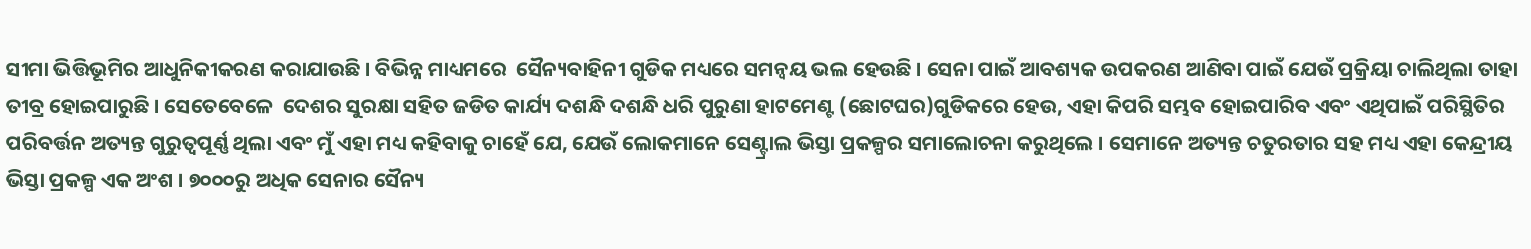ସୀମା ଭିତ୍ତିଭୂମିର ଆଧୁନିକୀକରଣ କରାଯାଉଛି । ବିଭିନ୍ନ ମାଧ୍ୟମରେ  ସୈନ୍ୟବାହିନୀ ଗୁଡିକ ମଧ୍ୟରେ ସମନ୍ୱୟ ଭଲ ହେଉଛି । ସେନା ପାଇଁ ଆବଶ୍ୟକ ଉପକରଣ ଆଣିବା ପାଇଁ ଯେଉଁ ପ୍ରକ୍ରିୟା ଚାଲିଥିଲା ତାହା ତୀବ୍ର ହୋଇପାରୁଛି । ସେତେବେଳେ  ଦେଶର ସୁରକ୍ଷା ସହିତ ଜଡିତ କାର୍ଯ୍ୟ ଦଶନ୍ଧି ଦଶନ୍ଧି ଧରି ପୁରୁଣା ହାଟମେଣ୍ଟ (ଛୋଟଘର)ଗୁଡିକରେ ହେଉ, ଏହା କିପରି ସମ୍ଭବ ହୋଇପାରିବ ଏବଂ ଏଥିପାଇଁ ପରିସ୍ଥିତିର ପରିବର୍ତ୍ତନ ଅତ୍ୟନ୍ତ ଗୁରୁତ୍ୱପୂର୍ଣ୍ଣ ଥିଲା ଏବଂ ମୁଁ ଏହା ମଧ୍ୟ କହିବାକୁ ଚାହେଁ ଯେ, ଯେଉଁ ଲୋକମାନେ ସେଣ୍ଟ୍ରାଲ ଭିସ୍ତା ପ୍ରକଳ୍ପର ସମାଲୋଚନା କରୁଥିଲେ । ସେମାନେ ଅତ୍ୟନ୍ତ ଚତୁରତାର ସହ ମଧ୍ୟ ଏହା କେନ୍ଦ୍ରୀୟ ଭିସ୍ତା ପ୍ରକଳ୍ପ ଏକ ଅଂଶ । ୭୦୦୦ରୁ ଅଧିକ ସେନାର ସୈନ୍ୟ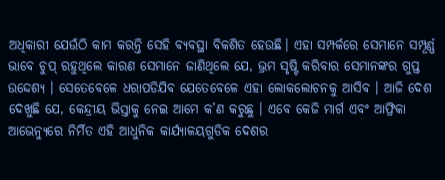ଅଧିକାରୀ ଯେଉଁଠି କାମ କରନ୍ତି ସେହି ବ୍ୟବସ୍ଥା ବିକଶିତ ହେଉଛି। ଏହା ସମ୍ପର୍କରେ ସେମାନେ ସମ୍ପୂର୍ଣ୍ଣ ଭାବେ ଚୁପ୍ ରହୁଥିଲେ କାରଣ ସେମାନେ ଜାଣିଥିଲେ ଯେ, ଭ୍ରମ ସୃଷ୍ଟି କରିବାର ସେମାନଙ୍କର ଗୁପ୍ତ ଉଦ୍ଦେଶ୍ୟ । ସେତେବେଳେ ଧରାପଡିଯିବ ଯେତେବେଳେ ଏହା ଲୋକଲୋଚନକୁ ଆସିବ । ଆଜି ଦେଶ ଦେଖୁଛି ଯେ, କେନ୍ଦ୍ରୀୟ ଭିସ୍ତାକୁ ନେଇ ଆମେ କ’ଣ କରୁଛୁ । ଏବେ କେଜି ମାର୍ଗ ଏବଂ ଆଫ୍ରିକା ଆଭେନ୍ୟୁରେ ନିର୍ମିତ ଏହି ଆଧୁନିକ କାର୍ଯ୍ୟାଳୟଗୁଡିକ ଦେଶର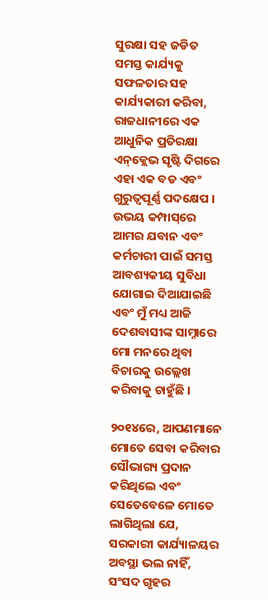ସୁରକ୍ଷା ସହ ଜଡିତ ସମସ୍ତ କାର୍ଯ୍ୟକୁ ସଫଳତାର ସହ କାର୍ଯ୍ୟକାରୀ କରିବା, ରାଜଧାନୀରେ ଏକ ଆଧୁନିକ ପ୍ରତିରକ୍ଷା ଏନ୍‌କ୍ଲେଭ ସୃଷ୍ଟି ଦିଗରେ ଏହା ଏକ ବଡ ଏବଂ ଗୁରୁତ୍ୱପୂର୍ଣ୍ଣ ପଦକ୍ଷେପ । ଉଭୟ କମ୍ପାସ୍‌ରେ ଆମର ଯବାନ ଏବଂ କର୍ମଚାରୀ ପାଇଁ ସମସ୍ତ ଆବଶ୍ୟକୀୟ ସୁବିଧା ଯୋଗାଇ ଦିଆଯାଇଛି ଏବଂ ମୁଁ ମଧ୍ୟ ଆଜି ଦେଶବାସୀଙ୍କ ସାମ୍ନାରେ ମୋ ମନରେ ଥିବା ବିଚାରକୁ ଉଲ୍ଲେଖ କରିବାକୁ ଚାହୁଁଛି ।

୨୦୧୪ରେ, ଆପଣମାନେ ମୋତେ ସେବା କରିବାର ସୌଭାଗ୍ୟ ପ୍ରଦାନ କରିଥିଲେ ଏବଂ ସେତେବେଳେ ମୋତେ ଲାଗିଥିଲା ଯେ, ସରକାରୀ କାର୍ଯ୍ୟାଳୟର ଅବସ୍ଥା ଭଲ ନାହିଁ, ସଂସଦ ଗୃହର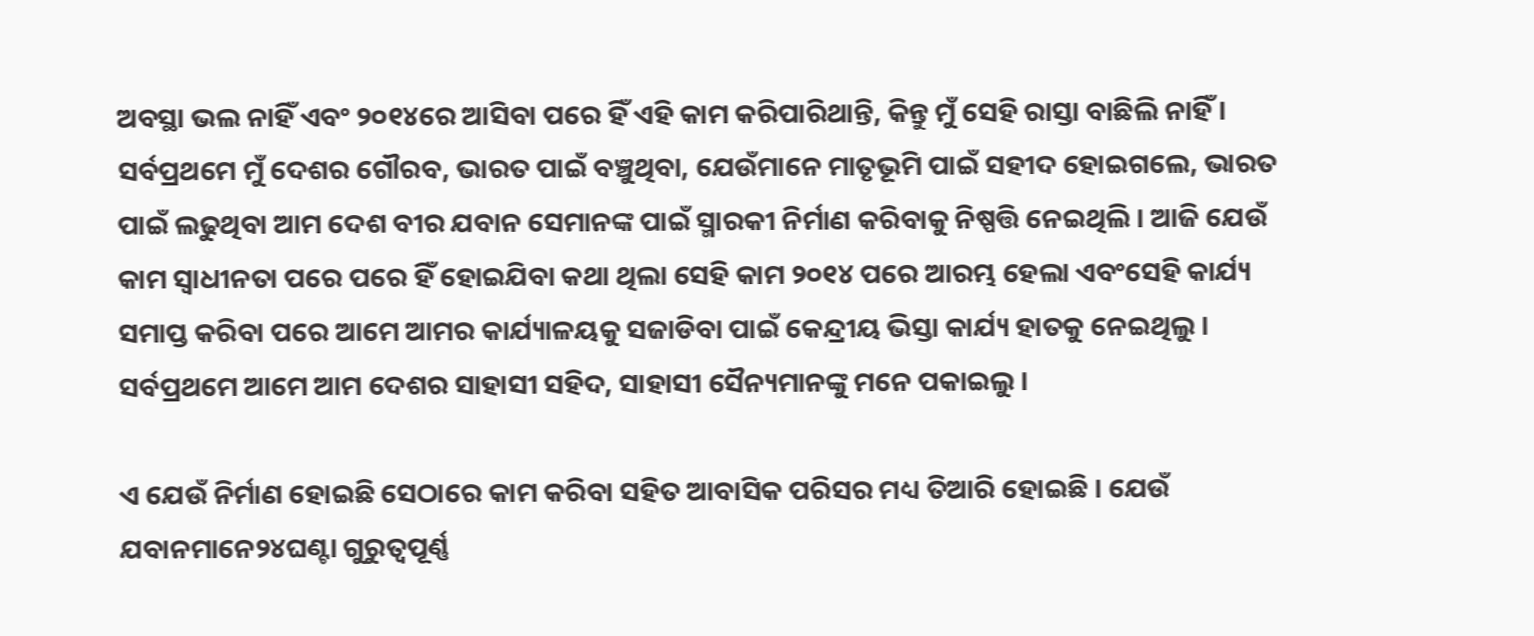ଅବସ୍ଥା ଭଲ ନାହିଁ ଏବଂ ୨୦୧୪ରେ ଆସିବା ପରେ ହିଁ ଏହି କାମ କରିପାରିଥାନ୍ତି, କିନ୍ତୁ ମୁଁ ସେହି ରାସ୍ତା ବାଛିଲି ନାହିଁ । ସର୍ବପ୍ରଥମେ ମୁଁ ଦେଶର ଗୌରବ, ଭାରତ ପାଇଁ ବଞ୍ଚୁଥିବା, ଯେଉଁମାନେ ମାତୃଭୂମି ପାଇଁ ସହୀଦ ହୋଇଗଲେ, ଭାରତ ପାଇଁ ଲଢୁଥିବା ଆମ ଦେଶ ବୀର ଯବାନ ସେମାନଙ୍କ ପାଇଁ ସ୍ମାରକୀ ନିର୍ମାଣ କରିବାକୁ ନିଷ୍ପତ୍ତି ନେଇଥିଲି । ଆଜି ଯେଉଁ କାମ ସ୍ୱାଧୀନତା ପରେ ପରେ ହିଁ ହୋଇଯିବା କଥା ଥିଲା ସେହି କାମ ୨୦୧୪ ପରେ ଆରମ୍ଭ ହେଲା ଏବଂସେହି କାର୍ଯ୍ୟ ସମାପ୍ତ କରିବା ପରେ ଆମେ ଆମର କାର୍ଯ୍ୟାଳୟକୁ ସଜାଡିବା ପାଇଁ କେନ୍ଦ୍ରୀୟ ଭିସ୍ତା କାର୍ଯ୍ୟ ହାତକୁ ନେଇଥିଲୁ । ସର୍ବପ୍ରଥମେ ଆମେ ଆମ ଦେଶର ସାହାସୀ ସହିଦ, ସାହାସୀ ସୈନ୍ୟମାନଙ୍କୁ ମନେ ପକାଇଲୁ ।

ଏ ଯେଉଁ ନିର୍ମାଣ ହୋଇଛି ସେଠାରେ କାମ କରିବା ସହିତ ଆବାସିକ ପରିସର ମଧ୍ୟ ତିଆରି ହୋଇଛି । ଯେଉଁ ଯବାନମାନେ୨୪ଘଣ୍ଟା ଗୁରୁତ୍ୱପୂର୍ଣ୍ଣ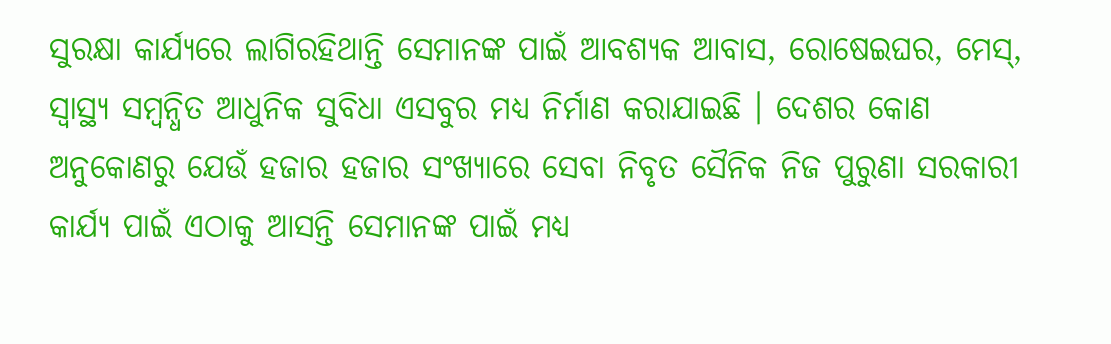ସୁରକ୍ଷା କାର୍ଯ୍ୟରେ ଲାଗିରହିଥାନ୍ତି ସେମାନଙ୍କ ପାଇଁ ଆବଶ୍ୟକ ଆବାସ, ରୋଷେଇଘର, ମେସ୍‌, ସ୍ୱାସ୍ଥ୍ୟ ସମ୍ବନ୍ଧିତ ଆଧୁନିକ ସୁବିଧା ଏସବୁର ମଧ୍ୟ ନିର୍ମାଣ କରାଯାଇଛି । ଦେଶର କୋଣ ଅନୁକୋଣରୁ ଯେଉଁ ହଜାର ହଜାର ସଂଖ୍ୟାରେ ସେବା ନିବୃତ ସୈନିକ ନିଜ ପୁରୁଣା ସରକାରୀ କାର୍ଯ୍ୟ ପାଇଁ ଏଠାକୁ ଆସନ୍ତି ସେମାନଙ୍କ ପାଇଁ ମଧ୍ୟ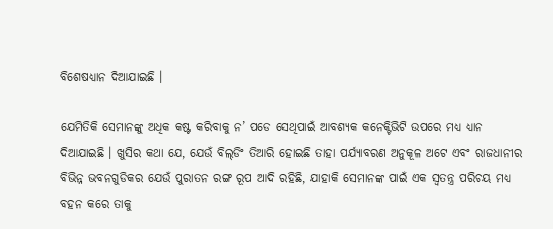ବିଶେଷଧ୍ୟାନ ଦିଆଯାଇଛି ।

ଯେମିତିକି ସେମାନଙ୍କୁ ଅଧିକ କଷ୍ଟ କରିବାକୁ ନ’ ପଡେ ସେଥିପାଇଁ ଆବଶ୍ୟକ କନେକ୍ଟିଭିଟି ଉପରେ ମଧ୍ୟ ଧ୍ୟାନ ଦିଆଯାଇଛି । ଖୁସିର କଥା ଯେ, ଯେଉଁ ବିଲ୍‌ଡିଂ ତିଆରି ହୋଇଛି ତାହା ପର୍ଯ୍ୟାବରଣ ଅନୁକୂଳ ଅଟେ ଏବଂ ରାଜଧାନୀର ବିଭିନ୍ନ ଭବନଗୁଡିକର ଯେଉଁ ପୁରାତନ ରଙ୍ଗ ରୂପ ଆଦି ରହିଛି, ଯାହାକି ସେମାନଙ୍କ ପାଇଁ ଏକ ସ୍ୱତନ୍ତ୍ର ପରିଚୟ ମଧ୍ୟ ବହନ କରେ ତାକୁ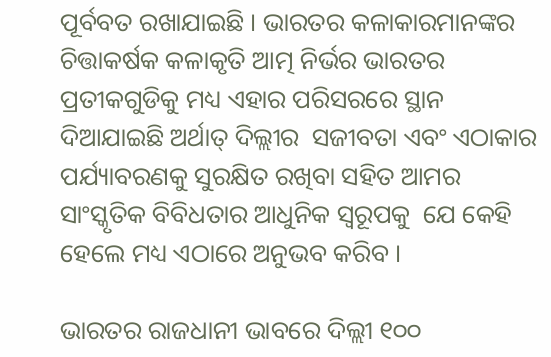ପୂର୍ବବତ ରଖାଯାଇଛି । ଭାରତର କଳାକାରମାନଙ୍କର ଚିତ୍ତାକର୍ଷକ କଳାକୃତି ଆତ୍ମ ନିର୍ଭର ଭାରତର ପ୍ରତୀକଗୁଡିକୁ ମଧ୍ୟ ଏହାର ପରିସରରେ ସ୍ଥାନ ଦିଆଯାଇଛି ଅର୍ଥାତ୍ ଦିଲ୍ଲୀର  ସଜୀବତା ଏବଂ ଏଠାକାର ପର୍ଯ୍ୟାବରଣକୁ ସୁରକ୍ଷିତ ରଖିବା ସହିତ ଆମର ସାଂସ୍କୃତିକ ବିବିଧତାର ଆଧୁନିକ ସ୍ୱରୂପକୁ  ଯେ କେହି ହେଲେ ମଧ୍ୟ ଏଠାରେ ଅନୁଭବ କରିବ ।

ଭାରତର ରାଜଧାନୀ ଭାବରେ ଦିଲ୍ଲୀ ୧୦୦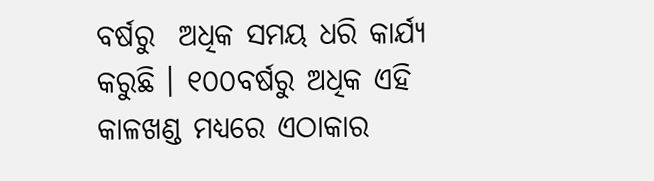ବର୍ଷରୁ  ଅଧିକ ସମୟ ଧରି କାର୍ଯ୍ୟ କରୁଛି । ୧୦୦ବର୍ଷରୁ ଅଧିକ ଏହି କାଳଖଣ୍ଡ ମଧ୍ୟରେ ଏଠାକାର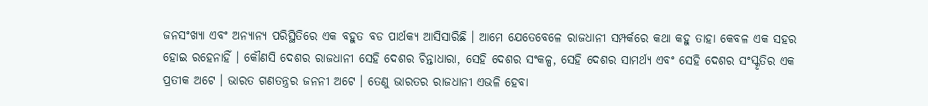ଜନସଂଖ୍ୟା ଏବଂ ଅନ୍ୟାନ୍ୟ ପରିସ୍ଥିତିରେ ଏକ ବହୁତ ବଡ ପାର୍ଥକ୍ୟ ଆସିସାରିଛି । ଆମେ ଯେତେବେଳେ ରାଜଧାନୀ ସମ୍ପର୍କରେ କଥା କହୁ ତାହା କେବଳ ଏକ ସହର ହୋଇ ରହେନାହିଁ । କୌଣସି ଦେଶର ରାଜଧାନୀ ସେହି ଦେଶର ଚିନ୍ତାଧାରା, ସେହି ଦେଶର ସଂକଳ୍ପ, ସେହି ଦେଶର ସାମର୍ଥ୍ୟ ଏବଂ ସେହି ଦେଶର ସଂସ୍କୃତିର ଏକ ପ୍ରତୀକ ଅଟେ । ଭାରତ ଗଣତନ୍ତ୍ରର ଜନନୀ ଅଟେ । ତେଣୁ ଭାରତର ରାଜଧାନୀ ଏଭଳି ହେବା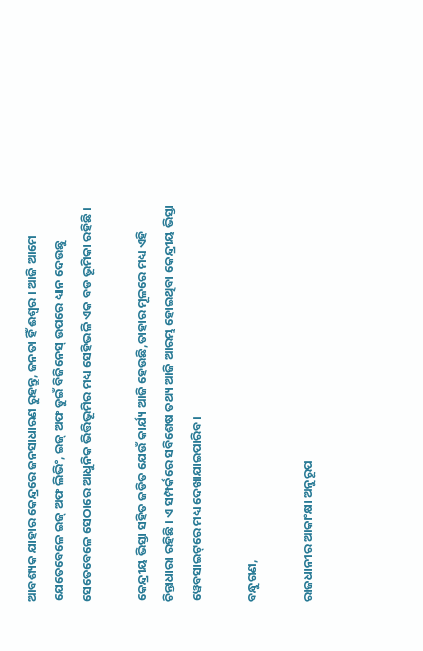ଆବଶ୍ୟକ ଯାହାର କେନ୍ଦ୍ରରେ ଜନସାଧାରଣ ରୁହନ୍ତୁ, ଜନତା ହିଁ ଈଶ୍ୱର । ଆଜି ଆମେ ଯେତେବେଳେ ଇଜ୍ ଅଫ ଲିଭିଂ, ଇଜ୍ ଅଫ ଡୁଇଁ ବିଜିନେସ୍ ଉପରେ ଧ୍ୟାନ ଦେଉଛୁ ସେତେବେଳେ ସେଠାରେ ଆଧୁନିକ ଭିତ୍ତିଭୂମିର ମଧ୍ୟ ସେହିଭଳି ଏକ ବଡ ଭୂମିକା ରହିଛି ।

କେନ୍ଦ୍ରୀୟ ଭିସ୍ତା ସହିତ ଜଡିତ ଯେଉଁ କାର୍ଯ୍ୟ ଆଜି ହେଉଛି,ତାହାର ମୂଳରେ ମଧ୍ୟ ଏହି ଚିନ୍ତାଧାରା ରହିଛି । ଏ ସମ୍ପର୍କରେ ସବିଶେଷ ତଥ୍ୟ ଆଜି ଆରମ୍ଭ ହୋଇଥିବା କେନ୍ଦ୍ରୀୟ ଭିସ୍ତା ୱେବସାଇଟ୍‌ରେ ମଧ୍ୟ ଦେଖାଯାଇପାରିବ।

ବନ୍ଧୁଗଣ,

ରାଜଧାନୀର ଆକାଂକ୍ଷା ଅନୁରୂପ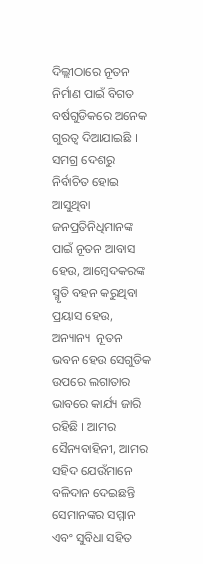ଦିଲ୍ଲୀଠାରେ ନୂତନ ନିର୍ମାଣ ପାଇଁ ବିଗତ ବର୍ଷଗୁଡିକରେ ଅନେକ ଗୁରତ୍ୱ ଦିଆଯାଇଛି । ସମଗ୍ର ଦେଶରୁ ନିର୍ବାଚିତ ହୋଇ ଆସୁଥିବା ଜନପ୍ରତିନିଧିମାନଙ୍କ ପାଇଁ ନୂତନ ଆବାସ ହେଉ, ଆମ୍ବେଦକରଙ୍କ ସ୍ମୃତି ବହନ କରୁଥିବା ପ୍ରୟାସ ହେଉ, ଅନ୍ୟାନ୍ୟ  ନୂତନ ଭବନ ହେଉ ସେଗୁଡିକ ଉପରେ ଲଗାତାର ଭାବରେ କାର୍ଯ୍ୟ ଜାରି ରହିଛି । ଆମର ସୈନ୍ୟବାହିନୀ, ଆମର ସହିଦ ଯେଉଁମାନେ ବଳିଦାନ ଦେଇଛନ୍ତି ସେମାନଙ୍କର ସମ୍ମାନ ଏବଂ ସୁବିଧା ସହିତ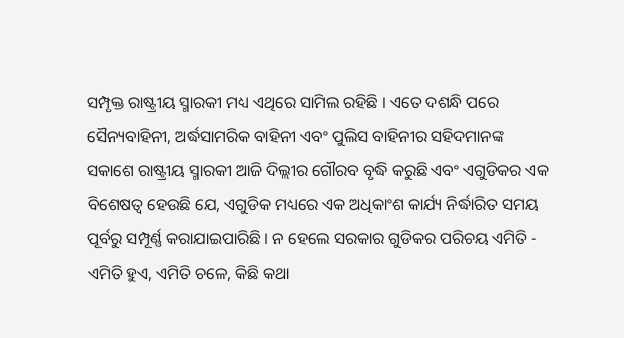ସମ୍ପୃକ୍ତ ରାଷ୍ଟ୍ରୀୟ ସ୍ମାରକୀ ମଧ୍ୟ ଏଥିରେ ସାମିଲ ରହିଛି । ଏତେ ଦଶନ୍ଧି ପରେ ସୈନ୍ୟବାହିନୀ, ଅର୍ଦ୍ଧସାମରିକ ବାହିନୀ ଏବଂ ପୁଲିସ ବାହିନୀର ସହିଦମାନଙ୍କ ସକାଶେ ରାଷ୍ଟ୍ରୀୟ ସ୍ମାରକୀ ଆଜି ଦିଲ୍ଲୀର ଗୌରବ ବୃଦ୍ଧି କରୁଛି ଏବଂ ଏଗୁଡିକର ଏକ ବିଶେଷତ୍ୱ ହେଉଛି ଯେ, ଏଗୁଡିକ ମଧ୍ୟରେ ଏକ ଅଧିକାଂଶ କାର୍ଯ୍ୟ ନିର୍ଦ୍ଧାରିତ ସମୟ ପୂର୍ବରୁ ସମ୍ପୂର୍ଣ୍ଣ କରାଯାଇପାରିଛି । ନ ହେଲେ ସରକାର ଗୁଡିକର ପରିଚୟ ଏମିତି - ଏମିତି ହୁଏ, ଏମିତି ଚଳେ, କିଛି କଥା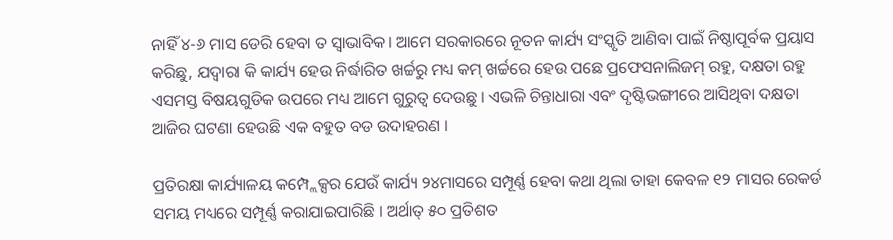ନାହିଁ ୪-୬ ମାସ ଡେରି ହେବା ତ ସ୍ୱାଭାବିକ। ଆମେ ସରକାରରେ ନୂତନ କାର୍ଯ୍ୟ ସଂସ୍କୃତି ଆଣିବା ପାଇଁ ନିଷ୍ଠାପୂର୍ବକ ପ୍ରୟାସ କରିଛୁ, ଯଦ୍ୱାରା କି କାର୍ଯ୍ୟ ହେଉ ନିର୍ଦ୍ଧାରିତ ଖର୍ଚ୍ଚରୁ ମଧ୍ୟ କମ୍ ଖର୍ଚ୍ଚରେ ହେଉ ପଛେ ପ୍ରଫେସନାଲିଜମ୍ ରହୁ, ଦକ୍ଷତା ରହୁ ଏସମସ୍ତ ବିଷୟଗୁଡିକ ଉପରେ ମଧ୍ୟ ଆମେ ଗୁରୁତ୍ୱ ଦେଉଛୁ । ଏଭଳି ଚିନ୍ତାଧାରା ଏବଂ ଦୃଷ୍ଟିଭଙ୍ଗୀରେ ଆସିଥିବା ଦକ୍ଷତା ଆଜିର ଘଟଣା ହେଉଛି ଏକ ବହୁତ ବଡ ଉଦାହରଣ ।

ପ୍ରତିରକ୍ଷା କାର୍ଯ୍ୟାଳୟ କମ୍ପ୍ଲେକ୍ସର ଯେଉଁ କାର୍ଯ୍ୟ ୨୪ମାସରେ ସମ୍ପୂର୍ଣ୍ଣ ହେବା କଥା ଥିଲା ତାହା କେବଳ ୧୨ ମାସର ରେକର୍ଡ ସମୟ ମଧ୍ୟରେ ସମ୍ପୂର୍ଣ୍ଣ କରାଯାଇପାରିଛି । ଅର୍ଥାତ୍ ୫୦ ପ୍ରତିଶତ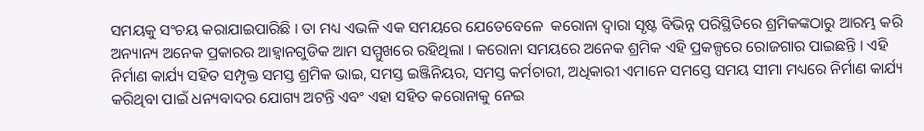ସମୟକୁ ସଂଚୟ କରାଯାଇପାରିଛି । ତା ମଧ୍ୟ ଏଭଳି ଏକ ସମୟରେ ଯେତେବେଳେ  କରୋନା ଦ୍ୱାରା ସୃଷ୍ଟ ବିଭିନ୍ନ ପରିସ୍ଥିତିରେ ଶ୍ରମିକଙ୍କଠାରୁ ଆରମ୍ଭ କରି ଅନ୍ୟାନ୍ୟ ଅନେକ ପ୍ରକାରର ଆହ୍ୱାନଗୁଡିକ ଆମ ସମ୍ମୁଖରେ ରହିଥିଲା । କରୋନା ସମୟରେ ଅନେକ ଶ୍ରମିକ ଏହି ପ୍ରକଳ୍ପରେ ରୋଜଗାର ପାଇଛନ୍ତି । ଏହି ନିର୍ମାଣ କାର୍ଯ୍ୟ ସହିତ ସମ୍ପୃକ୍ତ ସମସ୍ତ ଶ୍ରମିକ ଭାଇ, ସମସ୍ତ ଇଞ୍ଜିନିୟର, ସମସ୍ତ କର୍ମଚାରୀ, ଅଧିକାରୀ ଏମାନେ ସମସ୍ତେ ସମୟ ସୀମା ମଧ୍ୟରେ ନିର୍ମାଣ କାର୍ଯ୍ୟ କରିଥିବା ପାଇଁ ଧନ୍ୟବାଦର ଯୋଗ୍ୟ ଅଟନ୍ତି ଏବଂ ଏହା ସହିତ କରୋନାକୁ ନେଇ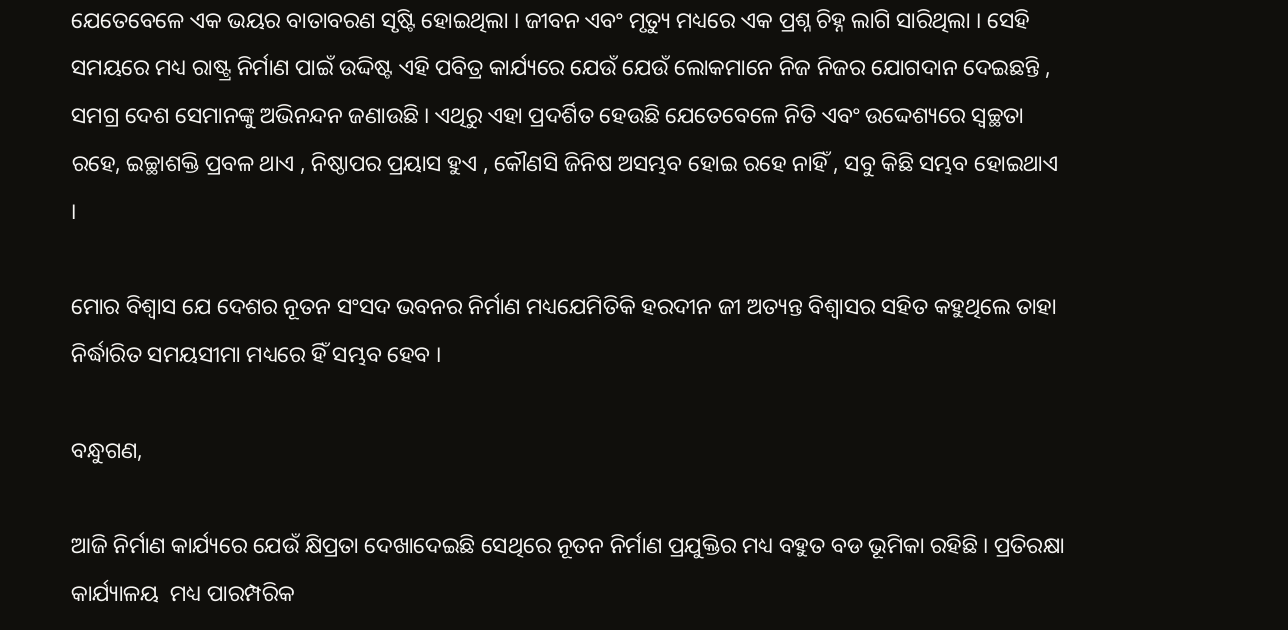ଯେତେବେଳେ ଏକ ଭୟର ବାତାବରଣ ସୃଷ୍ଟି ହୋଇଥିଲା । ଜୀବନ ଏବଂ ମୃତ୍ୟୁ ମଧ୍ୟରେ ଏକ ପ୍ରଶ୍ନ ଚିହ୍ନ ଲାଗି ସାରିଥିଲା । ସେହି ସମୟରେ ମଧ୍ୟ ରାଷ୍ଟ୍ର ନିର୍ମାଣ ପାଇଁ ଉଦ୍ଦିଷ୍ଟ ଏହି ପବିତ୍ର କାର୍ଯ୍ୟରେ ଯେଉଁ ଯେଉଁ ଲୋକମାନେ ନିଜ ନିଜର ଯୋଗଦାନ ଦେଇଛନ୍ତି , ସମଗ୍ର ଦେଶ ସେମାନଙ୍କୁ ଅଭିନନ୍ଦନ ଜଣାଉଛି । ଏଥିରୁ ଏହା ପ୍ରଦର୍ଶିତ ହେଉଛି ଯେତେବେଳେ ନିତି ଏବଂ ଉଦ୍ଦେଶ୍ୟରେ ସ୍ୱଚ୍ଛତା ରହେ, ଇଚ୍ଛାଶକ୍ତି ପ୍ରବଳ ଥାଏ , ନିଷ୍ଠାପର ପ୍ରୟାସ ହୁଏ , କୌଣସି ଜିନିଷ ଅସମ୍ଭବ ହୋଇ ରହେ ନାହିଁ , ସବୁ କିଛି ସମ୍ଭବ ହୋଇଥାଏ ।

ମୋର ବିଶ୍ୱାସ ଯେ ଦେଶର ନୂତନ ସଂସଦ ଭବନର ନିର୍ମାଣ ମଧ୍ୟଯେମିତିକି ହରଦୀନ ଜୀ ଅତ୍ୟନ୍ତ ବିଶ୍ୱାସର ସହିତ କହୁଥିଲେ ତାହା ନିର୍ଦ୍ଧାରିତ ସମୟସୀମା ମଧ୍ୟରେ ହିଁ ସମ୍ଭବ ହେବ ।

ବନ୍ଧୁଗଣ,

ଆଜି ନିର୍ମାଣ କାର୍ଯ୍ୟରେ ଯେଉଁ କ୍ଷିପ୍ରତା ଦେଖାଦେଇଛି ସେଥିରେ ନୂତନ ନିର୍ମାଣ ପ୍ରଯୁକ୍ତିର ମଧ୍ୟ ବହୁତ ବଡ ଭୂମିକା ରହିଛି । ପ୍ରତିରକ୍ଷା କାର୍ଯ୍ୟାଳୟ  ମଧ୍ୟ ପାରମ୍ପରିକ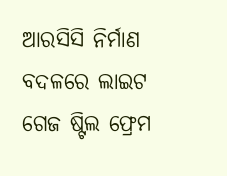ଆରସିସି ନିର୍ମାଣ ବଦଳରେ ଲାଇଟ ଗେଜ ଷ୍ଟିଲ ଫ୍ରେମ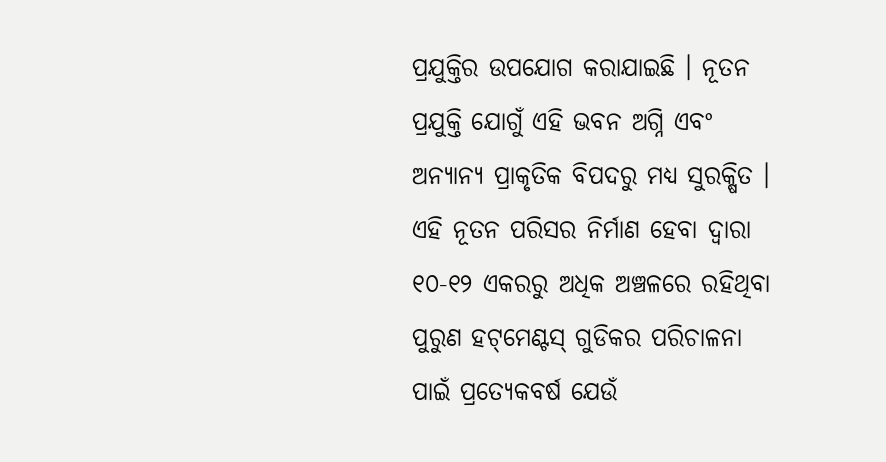ପ୍ରଯୁକ୍ତିର ଉପଯୋଗ କରାଯାଇଛି । ନୂତନ ପ୍ରଯୁକ୍ତି ଯୋଗୁଁ ଏହି ଭବନ ଅଗ୍ନି ଏବଂ ଅନ୍ୟାନ୍ୟ ପ୍ରାକୃତିକ ବିପଦରୁ ମଧ୍ୟ ସୁରକ୍ଷିତ । ଏହି ନୂତନ ପରିସର ନିର୍ମାଣ ହେବା ଦ୍ୱାରା ୧୦-୧୨ ଏକରରୁ ଅଧିକ ଅଞ୍ଚଳରେ ରହିଥିବା ପୁରୁଣ ହଟ୍‌ମେଣ୍ଟସ୍ ଗୁଡିକର ପରିଚାଳନା ପାଇଁ ପ୍ରତ୍ୟେକବର୍ଷ ଯେଉଁ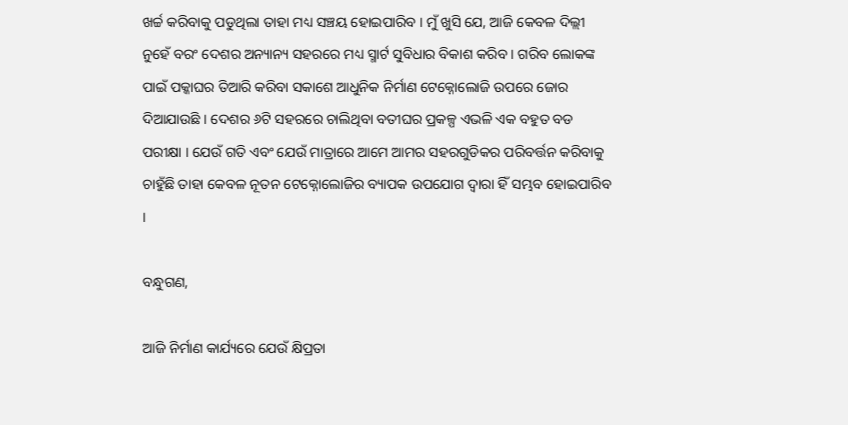ଖର୍ଚ୍ଚ କରିବାକୁ ପଡୁଥିଲା ତାହା ମଧ୍ୟ ସଞ୍ଚୟ ହୋଇପାରିବ । ମୁଁ ଖୁସି ଯେ, ଆଜି କେବଳ ଦିଲ୍ଲୀ ନୁହେଁ ବରଂ ଦେଶର ଅନ୍ୟାନ୍ୟ ସହରରେ ମଧ୍ୟ ସ୍ମାର୍ଟ ସୁବିଧାର ବିକାଶ କରିବ । ଗରିବ ଲୋକଙ୍କ ପାଇଁ ପକ୍କାଘର ତିଆରି କରିବା ସକାଶେ ଆଧୁନିକ ନିର୍ମାଣ ଟେକ୍ନୋଲୋଜି ଉପରେ ଜୋର ଦିଆଯାଉଛି । ଦେଶର ୬ଟି ସହରରେ ଚାଲିଥିବା ବତୀଘର ପ୍ରକଳ୍ପ ଏଭଳି ଏକ ବହୁତ ବଡ ପରୀକ୍ଷା । ଯେଉଁ ଗତି ଏବଂ ଯେଉଁ ମାତ୍ରାରେ ଆମେ ଆମର ସହରଗୁଡିକର ପରିବର୍ତ୍ତନ କରିବାକୁ ଚାହୁଁଛି ତାହା କେବଳ ନୂତନ ଟେକ୍ନୋଲୋଜିର ବ୍ୟାପକ ଉପଯୋଗ ଦ୍ୱାରା ହିଁ ସମ୍ଭବ ହୋଇପାରିବ ।

ବନ୍ଧୁଗଣ,

ଆଜି ନିର୍ମାଣ କାର୍ଯ୍ୟରେ ଯେଉଁ କ୍ଷିପ୍ରତା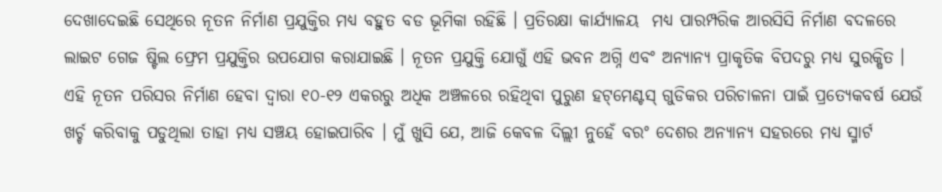ଦେଖାଦେଇଛି ସେଥିରେ ନୂତନ ନିର୍ମାଣ ପ୍ରଯୁକ୍ତିର ମଧ୍ୟ ବହୁତ ବଡ ଭୂମିକା ରହିଛି । ପ୍ରତିରକ୍ଷା କାର୍ଯ୍ୟାଳୟ  ମଧ୍ୟ ପାରମ୍ପରିକ ଆରସିସି ନିର୍ମାଣ ବଦଳରେ ଲାଇଟ ଗେଜ ଷ୍ଟିଲ ଫ୍ରେମ ପ୍ରଯୁକ୍ତିର ଉପଯୋଗ କରାଯାଇଛି । ନୂତନ ପ୍ରଯୁକ୍ତି ଯୋଗୁଁ ଏହି ଭବନ ଅଗ୍ନି ଏବଂ ଅନ୍ୟାନ୍ୟ ପ୍ରାକୃତିକ ବିପଦରୁ ମଧ୍ୟ ସୁରକ୍ଷିତ । ଏହି ନୂତନ ପରିସର ନିର୍ମାଣ ହେବା ଦ୍ୱାରା ୧୦-୧୨ ଏକରରୁ ଅଧିକ ଅଞ୍ଚଳରେ ରହିଥିବା ପୁରୁଣ ହଟ୍‌ମେଣ୍ଟସ୍ ଗୁଡିକର ପରିଚାଳନା ପାଇଁ ପ୍ରତ୍ୟେକବର୍ଷ ଯେଉଁ ଖର୍ଚ୍ଚ କରିବାକୁ ପଡୁଥିଲା ତାହା ମଧ୍ୟ ସଞ୍ଚୟ ହୋଇପାରିବ । ମୁଁ ଖୁସି ଯେ, ଆଜି କେବଳ ଦିଲ୍ଲୀ ନୁହେଁ ବରଂ ଦେଶର ଅନ୍ୟାନ୍ୟ ସହରରେ ମଧ୍ୟ ସ୍ମାର୍ଟ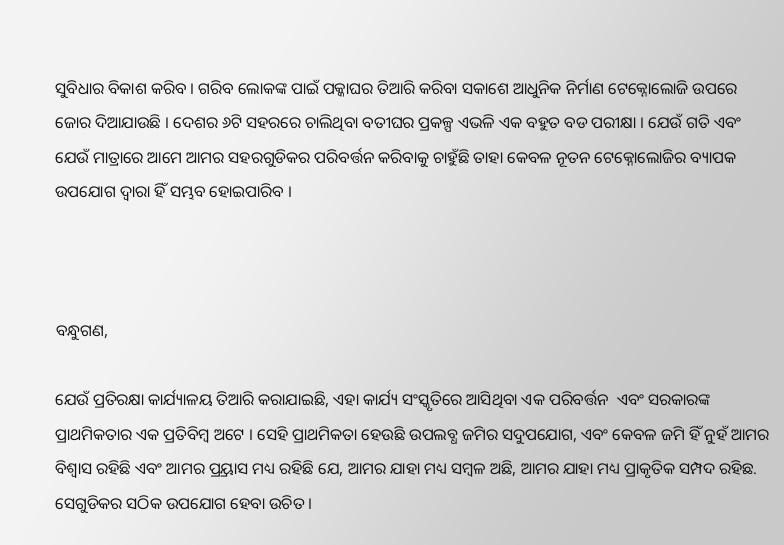ସୁବିଧାର ବିକାଶ କରିବ । ଗରିବ ଲୋକଙ୍କ ପାଇଁ ପକ୍କାଘର ତିଆରି କରିବା ସକାଶେ ଆଧୁନିକ ନିର୍ମାଣ ଟେକ୍ନୋଲୋଜି ଉପରେ ଜୋର ଦିଆଯାଉଛି । ଦେଶର ୬ଟି ସହରରେ ଚାଲିଥିବା ବତୀଘର ପ୍ରକଳ୍ପ ଏଭଳି ଏକ ବହୁତ ବଡ ପରୀକ୍ଷା । ଯେଉଁ ଗତି ଏବଂ ଯେଉଁ ମାତ୍ରାରେ ଆମେ ଆମର ସହରଗୁଡିକର ପରିବର୍ତ୍ତନ କରିବାକୁ ଚାହୁଁଛି ତାହା କେବଳ ନୂତନ ଟେକ୍ନୋଲୋଜିର ବ୍ୟାପକ ଉପଯୋଗ ଦ୍ୱାରା ହିଁ ସମ୍ଭବ ହୋଇପାରିବ ।



ବନ୍ଧୁଗଣ,

ଯେଉଁ ପ୍ରତିରକ୍ଷା କାର୍ଯ୍ୟାଳୟ ତିଆରି କରାଯାଇଛି, ଏହା କାର୍ଯ୍ୟ ସଂସ୍କୃତିରେ ଆସିଥିବା ଏକ ପରିବର୍ତ୍ତନ  ଏବଂ ସରକାରଙ୍କ ପ୍ରାଥମିକତାର ଏକ ପ୍ରତିବିମ୍ବ ଅଟେ । ସେହି ପ୍ରାଥମିକତା ହେଉଛି ଉପଲବ୍ଧ ଜମିର ସଦୁପଯୋଗ, ଏବଂ କେବଳ ଜମି ହିଁ ନୁହଁ ଆମର ବିଶ୍ୱାସ ରହିଛି ଏବଂ ଆମର ପ୍ର୍ରୟାସ ମଧ୍ୟ ରହିଛି ଯେ, ଆମର ଯାହା ମଧ୍ୟ ସମ୍ବଳ ଅଛି, ଆମର ଯାହା ମଧ୍ୟ ପ୍ରାକୃତିକ ସମ୍ପଦ ରହିଛ. ସେଗୁଡିକର ସଠିକ ଉପଯୋଗ ହେବା ଉଚିତ ।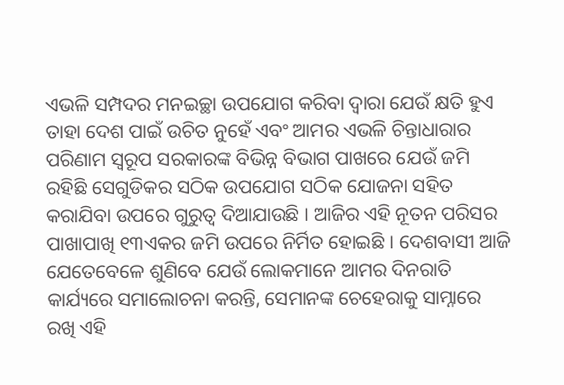ଏଭଳି ସମ୍ପଦର ମନଇଚ୍ଛା ଉପଯୋଗ କରିବା ଦ୍ୱାରା ଯେଉଁ କ୍ଷତି ହୁଏ  ତାହା ଦେଶ ପାଇଁ ଉଚିତ ନୁହେଁ ଏବଂ ଆମର ଏଭଳି ଚିନ୍ତାଧାରାର ପରିଣାମ ସ୍ୱରୂପ ସରକାରଙ୍କ ବିଭିନ୍ନ ବିଭାଗ ପାଖରେ ଯେଉଁ ଜମି ରହିଛି ସେଗୁଡିକର ସଠିକ ଉପଯୋଗ ସଠିକ ଯୋଜନା ସହିତ କରାଯିବା ଉପରେ ଗୁରୁତ୍ୱ ଦିଆଯାଉଛି । ଆଜିର ଏହି ନୂତନ ପରିସର ପାଖାପାଖି ୧୩ଏକର ଜମି ଉପରେ ନିର୍ମିତ ହୋଇଛି । ଦେଶବାସୀ ଆଜି ଯେତେବେଳେ ଶୁଣିବେ ଯେଉଁ ଲୋକମାନେ ଆମର ଦିନରାତି କାର୍ଯ୍ୟରେ ସମାଲୋଚନା କରନ୍ତି, ସେମାନଙ୍କ ଚେହେରାକୁ ସାମ୍ନାରେ ରଖି ଏହି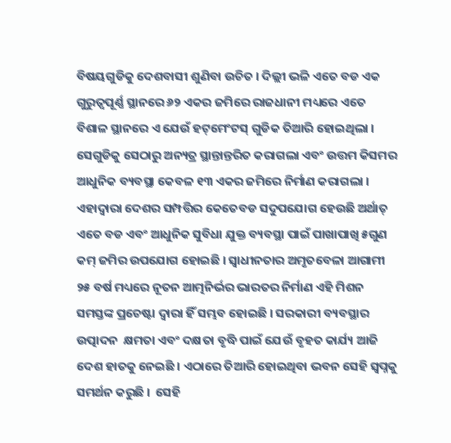ବିଷୟଗୁଡିକୁ ଦେଶବାସୀ ଶୁଣିବା ଉଚିତ । ଦିଲ୍ଲୀ ଭଳି ଏତେ ବଡ ଏକ ଗୁରୁତ୍ୱପୂର୍ଣ୍ଣ ସ୍ଥାନରେ ୬୨ ଏକର ଜମିରେ ରାଜଧାନୀ ମଧ୍ୟରେ ଏତେ ବିଶାଳ ସ୍ଥାନରେ ଏ ଯେଉଁ ହଟ୍‌ମେଂଟସ୍ ଗୁଡିକ ତିଆରି ହୋଇଥିଲା । ସେଗୁଡିକୁ ସେଠାରୁ ଅନ୍ୟତ୍ର ସ୍ଥାନ୍ତାନ୍ତରିତ କରାଗଲା ଏବଂ ଉତ୍ତମ କିସମର ଆଧୁନିକ ବ୍ୟବସ୍ଥା କେବଳ ୧୩ ଏକର ଜମିରେ ନିର୍ମାଣ କରାଗଲା । ଏହାଦ୍ୱାରା ଦେଶର ସମ୍ପତ୍ତିର କେତେବଡ ସଦୁପଯୋଗ ହେଉଛି ଅର୍ଥାତ୍ ଏତେ ବଡ ଏବଂ ଆଧୁନିକ ସୁବିଧା ଯୁକ୍ତ ବ୍ୟବସ୍ଥା ପାଇଁ ପାଖାପାଖି ୫ଗୁଣ କମ୍ ଜମିର ଉପଯୋଗ ହୋଇଛି । ସ୍ୱାଧୀନତାର ଅମୃତବେଳା ଆଗାମୀ ୨୫ ବର୍ଷ ମଧ୍ୟରେ ନୂତନ ଆତ୍ମନିର୍ଭର ଭାରତର ନିର୍ମାଣ ଏହି ମିଶନ  ସମସ୍ତଙ୍କ ପ୍ରଚେଷ୍ଟା ଦ୍ୱାରା ହିଁ ସମ୍ଭବ ହୋଇଛି । ସରକାରୀ ବ୍ୟବସ୍ଥାର ଉତ୍ପାଦନ  କ୍ଷମତା ଏବଂ ଦକ୍ଷତା ବୃଦ୍ଧି ପାଇଁ ଯେଉଁ ବୃହତ କାର୍ଯ୍ୟ ଆଜି ଦେଶ ହାତକୁ ନେଇଛି । ଏଠାରେ ତିଆରି ହୋଇଥିବା ଭବନ ସେହି ସ୍ୱପ୍ନକୁ ସମର୍ଥନ କରୁଛି ।  ସେହି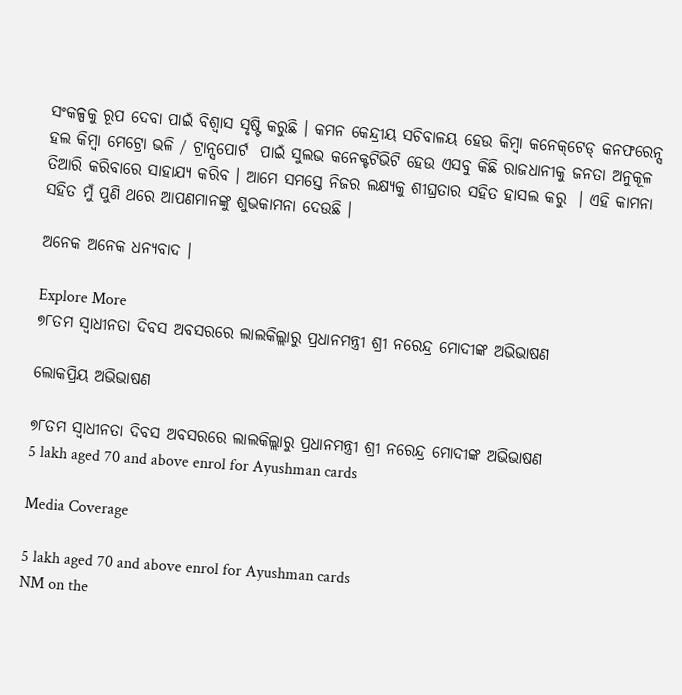ସଂକଳ୍ପକୁ ରୂପ ଦେବା ପାଇଁ ବିଶ୍ୱାସ ସୃଷ୍ଟି କରୁଛି । କମନ କେନ୍ଦ୍ରୀୟ ସଚିବାଳୟ ହେଉ କିମ୍ବା କନେକ୍‌ଟେଡ୍‌ କନଫରେନ୍ସ ହଲ କିମ୍ବା ମେଟ୍ରୋ ଭଳି / ଟ୍ରାନ୍ସପୋର୍ଟ  ପାଇଁ ସୁଲଭ କନେକ୍ଟଟିଭିଟି ହେଉ ଏସବୁ କିଛି ରାଜଧାନୀକୁ ଜନତା ଅନୁକୂଳ ତିଆରି କରିବାରେ ସାହାଯ୍ୟ କରିବ । ଆମେ ସମସ୍ତେ ନିଜର ଲକ୍ଷ୍ୟକୁ ଶୀଘ୍ରତାର ସହିତ ହାସଲ କରୁ  । ଏହି କାମନା ସହିତ ମୁଁ ପୁଣି ଥରେ ଆପଣମାନଙ୍କୁ ଶୁଭକାମନା ଦେଉଛି ।

ଅନେକ ଅନେକ ଧନ୍ୟବାଦ ।

Explore More
୭୮ତମ ସ୍ୱାଧୀନତା ଦିବସ ଅବସରରେ ଲାଲକିଲ୍ଲାରୁ ପ୍ରଧାନମନ୍ତ୍ରୀ ଶ୍ରୀ ନରେନ୍ଦ୍ର ମୋଦୀଙ୍କ ଅଭିଭାଷଣ

ଲୋକପ୍ରିୟ ଅଭିଭାଷଣ

୭୮ତମ ସ୍ୱାଧୀନତା ଦିବସ ଅବସରରେ ଲାଲକିଲ୍ଲାରୁ ପ୍ରଧାନମନ୍ତ୍ରୀ ଶ୍ରୀ ନରେନ୍ଦ୍ର ମୋଦୀଙ୍କ ଅଭିଭାଷଣ
5 lakh aged 70 and above enrol for Ayushman cards

Media Coverage

5 lakh aged 70 and above enrol for Ayushman cards
NM on the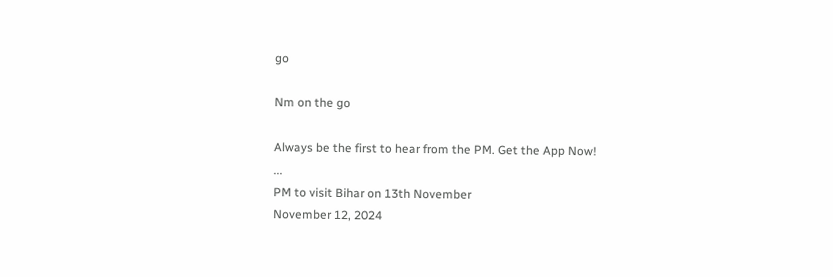go

Nm on the go

Always be the first to hear from the PM. Get the App Now!
...
PM to visit Bihar on 13th November
November 12, 2024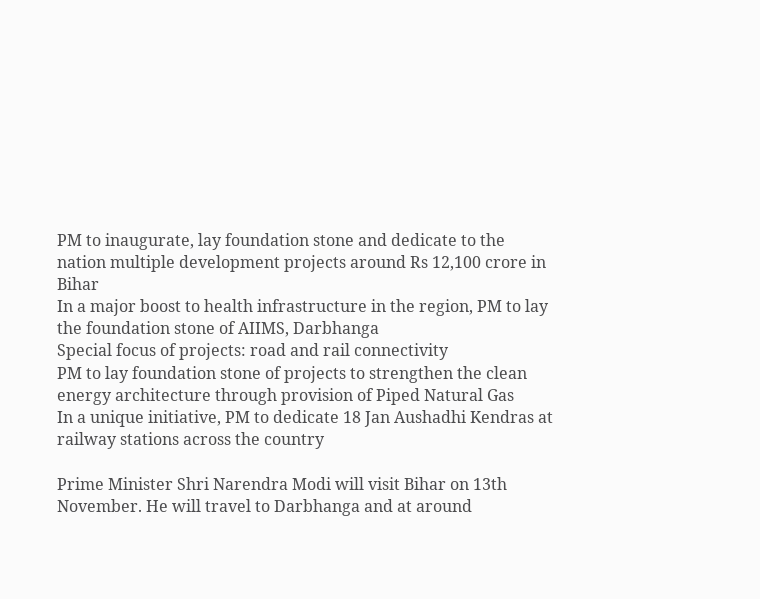PM to inaugurate, lay foundation stone and dedicate to the nation multiple development projects around Rs 12,100 crore in Bihar
In a major boost to health infrastructure in the region, PM to lay the foundation stone of AIIMS, Darbhanga
Special focus of projects: road and rail connectivity
PM to lay foundation stone of projects to strengthen the clean energy architecture through provision of Piped Natural Gas
In a unique initiative, PM to dedicate 18 Jan Aushadhi Kendras at railway stations across the country

Prime Minister Shri Narendra Modi will visit Bihar on 13th November. He will travel to Darbhanga and at around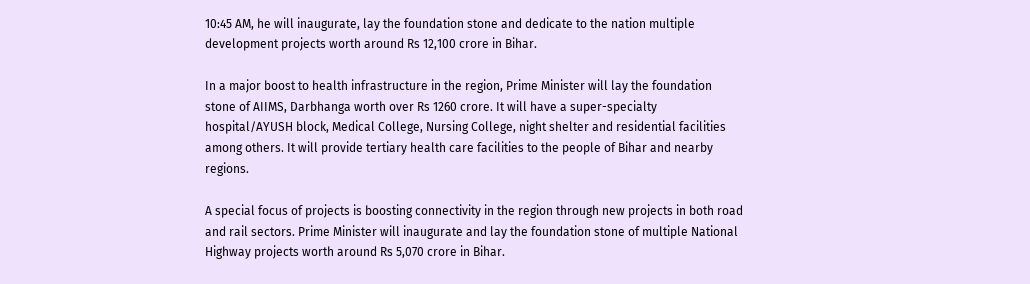10:45 AM, he will inaugurate, lay the foundation stone and dedicate to the nation multiple development projects worth around Rs 12,100 crore in Bihar.

In a major boost to health infrastructure in the region, Prime Minister will lay the foundation stone of AIIMS, Darbhanga worth over Rs 1260 crore. It will have a super-specialty hospital/AYUSH block, Medical College, Nursing College, night shelter and residential facilities among others. It will provide tertiary health care facilities to the people of Bihar and nearby regions.

A special focus of projects is boosting connectivity in the region through new projects in both road and rail sectors. Prime Minister will inaugurate and lay the foundation stone of multiple National Highway projects worth around Rs 5,070 crore in Bihar.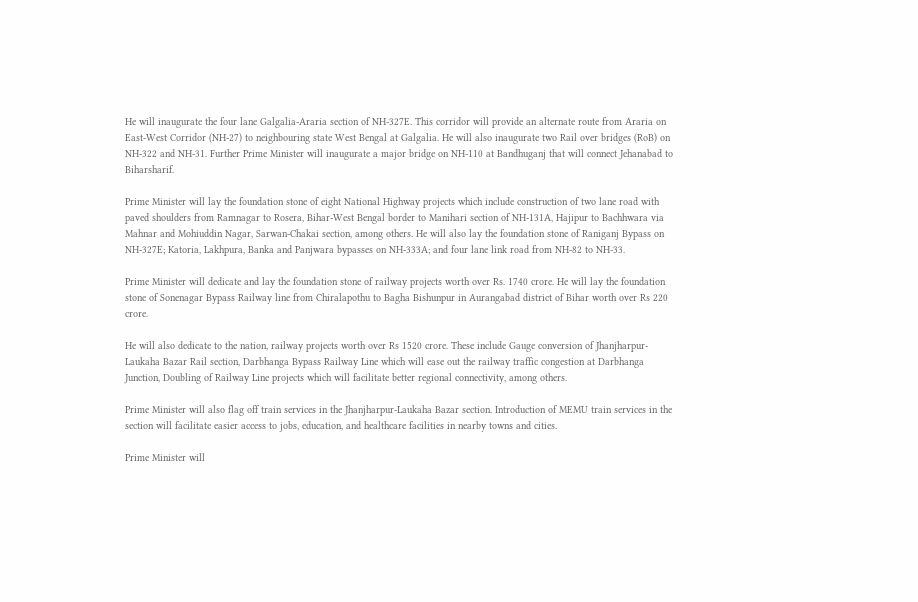He will inaugurate the four lane Galgalia-Araria section of NH-327E. This corridor will provide an alternate route from Araria on East-West Corridor (NH-27) to neighbouring state West Bengal at Galgalia. He will also inaugurate two Rail over bridges (RoB) on NH-322 and NH-31. Further Prime Minister will inaugurate a major bridge on NH-110 at Bandhuganj that will connect Jehanabad to Biharsharif.

Prime Minister will lay the foundation stone of eight National Highway projects which include construction of two lane road with paved shoulders from Ramnagar to Rosera, Bihar-West Bengal border to Manihari section of NH-131A, Hajipur to Bachhwara via Mahnar and Mohiuddin Nagar, Sarwan-Chakai section, among others. He will also lay the foundation stone of Raniganj Bypass on NH-327E; Katoria, Lakhpura, Banka and Panjwara bypasses on NH-333A; and four lane link road from NH-82 to NH-33.

Prime Minister will dedicate and lay the foundation stone of railway projects worth over Rs. 1740 crore. He will lay the foundation stone of Sonenagar Bypass Railway line from Chiralapothu to Bagha Bishunpur in Aurangabad district of Bihar worth over Rs 220 crore.

He will also dedicate to the nation, railway projects worth over Rs 1520 crore. These include Gauge conversion of Jhanjharpur-Laukaha Bazar Rail section, Darbhanga Bypass Railway Line which will ease out the railway traffic congestion at Darbhanga Junction, Doubling of Railway Line projects which will facilitate better regional connectivity, among others.

Prime Minister will also flag off train services in the Jhanjharpur-Laukaha Bazar section. Introduction of MEMU train services in the section will facilitate easier access to jobs, education, and healthcare facilities in nearby towns and cities.

Prime Minister will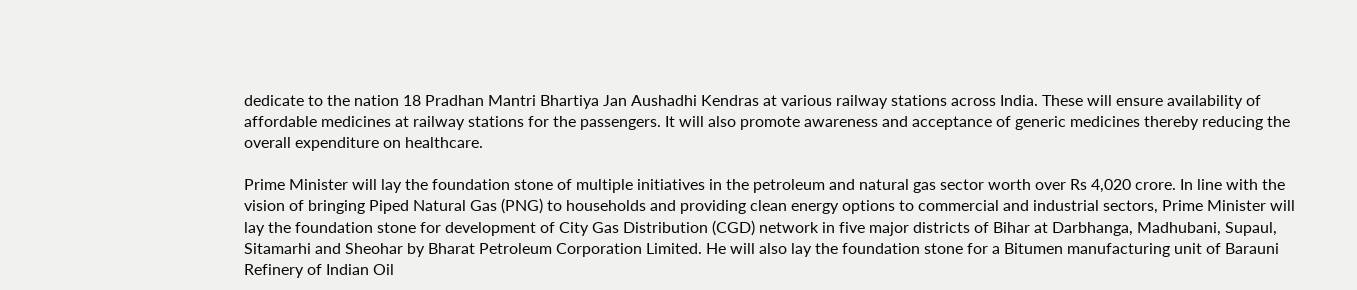dedicate to the nation 18 Pradhan Mantri Bhartiya Jan Aushadhi Kendras at various railway stations across India. These will ensure availability of affordable medicines at railway stations for the passengers. It will also promote awareness and acceptance of generic medicines thereby reducing the overall expenditure on healthcare.

Prime Minister will lay the foundation stone of multiple initiatives in the petroleum and natural gas sector worth over Rs 4,020 crore. In line with the vision of bringing Piped Natural Gas (PNG) to households and providing clean energy options to commercial and industrial sectors, Prime Minister will lay the foundation stone for development of City Gas Distribution (CGD) network in five major districts of Bihar at Darbhanga, Madhubani, Supaul, Sitamarhi and Sheohar by Bharat Petroleum Corporation Limited. He will also lay the foundation stone for a Bitumen manufacturing unit of Barauni Refinery of Indian Oil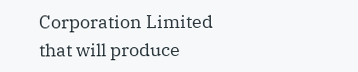Corporation Limited that will produce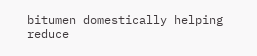bitumen domestically helping reduce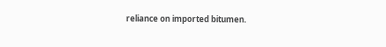reliance on imported bitumen.